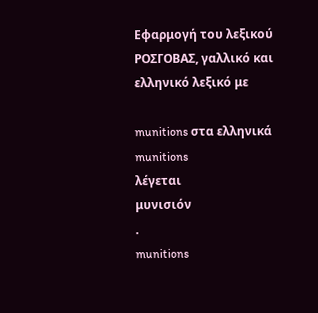Εφαρμογή του λεξικού ΡΟΣΓΟΒΑΣ, γαλλικό και ελληνικό λεξικό με

munitions στα ελληνικά
munitions
λέγεται
μυνισιόν
.
munitions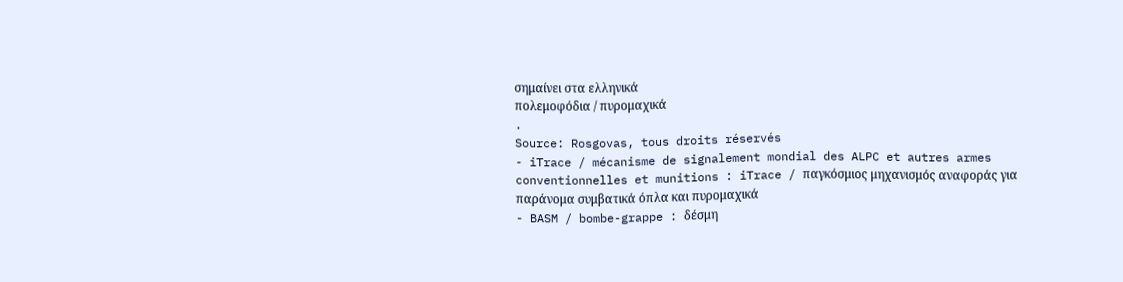σημαίνει στα ελληνικά
πολεμοφόδια / πυρομαχικά
.
Source: Rosgovas, tous droits réservés
- iTrace / mécanisme de signalement mondial des ALPC et autres armes conventionnelles et munitions : iTrace / παγκόσμιος μηχανισμός αναφοράς για παράνομα συμβατικά όπλα και πυρομαχικά
- BASM / bombe-grappe : δέσμη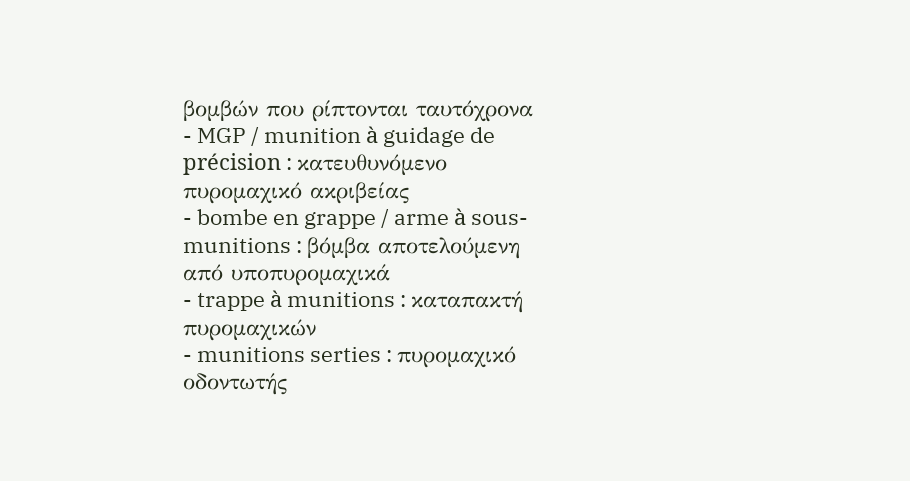βομβών που ρίπτονται ταυτόχρονα
- MGP / munition à guidage de précision : κατευθυνόμενο πυρομαχικό ακριβείας
- bombe en grappe / arme à sous-munitions : βόμβα αποτελούμενη από υποπυρομαχικά
- trappe à munitions : καταπακτή πυρομαχικών
- munitions serties : πυρομαχικό οδοντωτής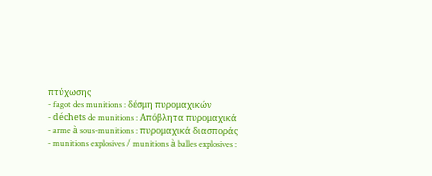πτύχωσης
- fagot des munitions : δέσμη πυρομαχικών
- déchets de munitions : Απόβλητα πυρομαχικά
- arme à sous-munitions : πυρομαχικά διασποράς
- munitions explosives / munitions à balles explosives :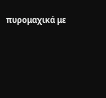πυρομαχικά με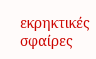εκρηκτικές σφαίρες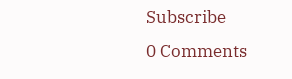Subscribe
0 Comments